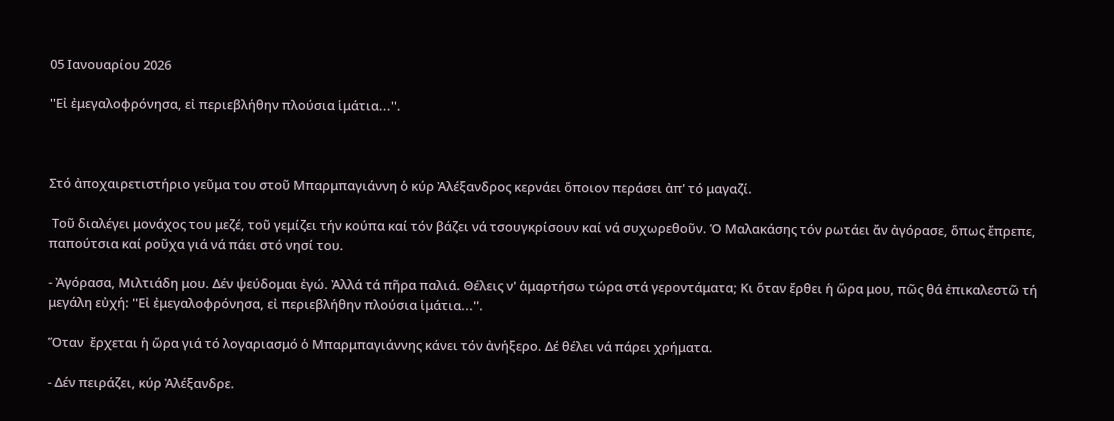05 Ιανουαρίου 2026

''Εἰ ἐμεγαλοφρόνησα, εἰ περιεβλήθην πλούσια ἱμάτια...''.



Στό ἀποχαιρετιστήριο γεῦμα του στοῦ Μπαρμπαγιάννη ὁ κύρ Ἀλέξανδρος κερνάει ὅποιον περάσει ἀπ' τό μαγαζί.

 Τοῦ διαλέγει μονάχος του μεζέ, τοῦ γεμίζει τήν κούπα καί τόν βάζει νά τσουγκρίσουν καί νά συχωρεθοῦν. Ὁ Μαλακάσης τόν ρωτάει ἄν ἀγόρασε, ὅπως ἔπρεπε, παπούτσια καί ροῦχα γιά νά πάει στό νησί του.

- Ἀγόρασα, Μιλτιάδη μου. Δέν ψεύδομαι ἐγώ. Ἀλλά τά πῆρα παλιά. Θέλεις ν' ἁμαρτήσω τώρα στά γεροντάματα; Κι ὅταν ἔρθει ἡ ὥρα μου, πῶς θά ἐπικαλεστῶ τή μεγάλη εὐχή: ''Εἰ ἐμεγαλοφρόνησα, εἰ περιεβλήθην πλούσια ἱμάτια...''.

Ὅταν  ἔρχεται ἡ ὥρα γιά τό λογαριασμό ὁ Μπαρμπαγιάννης κάνει τόν ἀνήξερο. Δέ θέλει νά πάρει χρήματα.

- Δέν πειράζει, κύρ Ἀλέξανδρε.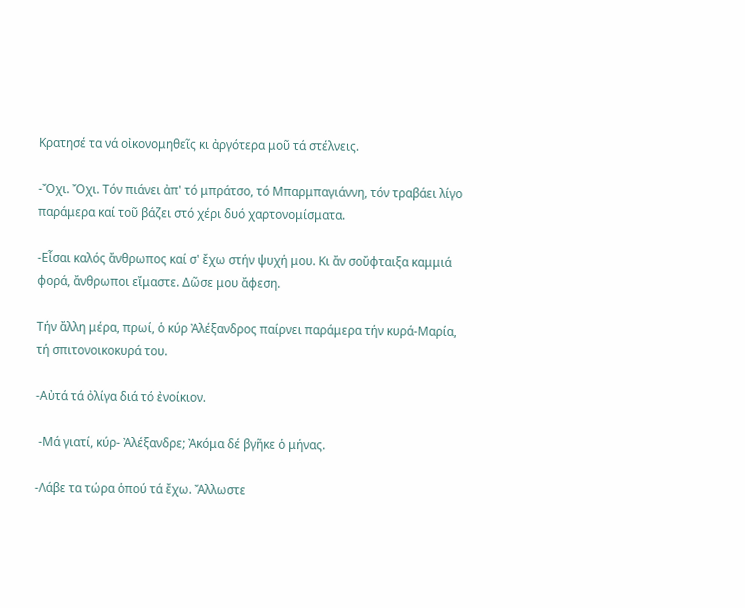Κρατησέ τα νά οἰκονομηθεῖς κι ἀργότερα μοῦ τά στέλνεις.

-Ὄχι. Ὄχι. Τόν πιάνει ἀπ' τό μπράτσο, τό Μπαρμπαγιάννη, τόν τραβάει λίγο παράμερα καί τοῦ βάζει στό χέρι δυό χαρτονομίσματα.

-Εἶσαι καλός ἄνθρωπος καί σ' ἔχω στήν ψυχή μου. Κι ἄν σοὔφταιξα καμμιά φορά, ἄνθρωποι εἴμαστε. Δῶσε μου ἄφεση.

Τήν ἄλλη μέρα, πρωί, ὁ κύρ Ἀλέξανδρος παίρνει παράμερα τήν κυρά-Μαρία, τή σπιτονοικοκυρά του.

-Αὐτά τά ὀλίγα διά τό ἐνοίκιον.

 -Μά γιατί, κύρ- Ἀλέξανδρε; Ἀκόμα δέ βγῆκε ὁ μήνας.

-Λάβε τα τώρα ὁπού τά ἔχω. Ἄλλωστε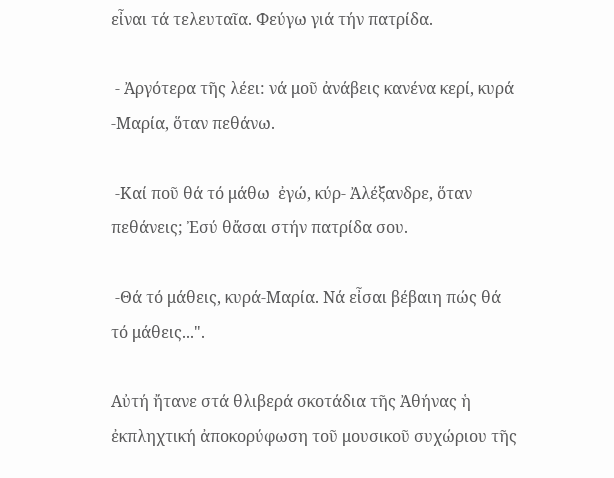εἶναι τά τελευταῖα. Φεύγω γιά τήν πατρίδα.

 - Ἀργότερα τῆς λέει: νά μοῦ ἀνάβεις κανένα κερί, κυρά -Μαρία, ὅταν πεθάνω.

 -Καί ποῦ θά τό μάθω  ἐγώ, κύρ- Ἀλέξανδρε, ὅταν πεθάνεις; Ἐσύ θἄσαι στήν πατρίδα σου.

 -Θά τό μάθεις, κυρά-Μαρία. Νά εἶσαι βέβαιη πώς θά τό μάθεις...".

Αὐτή ἤτανε στά θλιβερά σκοτάδια τῆς Ἀθήνας ἡ ἐκπληχτική ἀποκορύφωση τοῦ μουσικοῦ συχώριου τῆς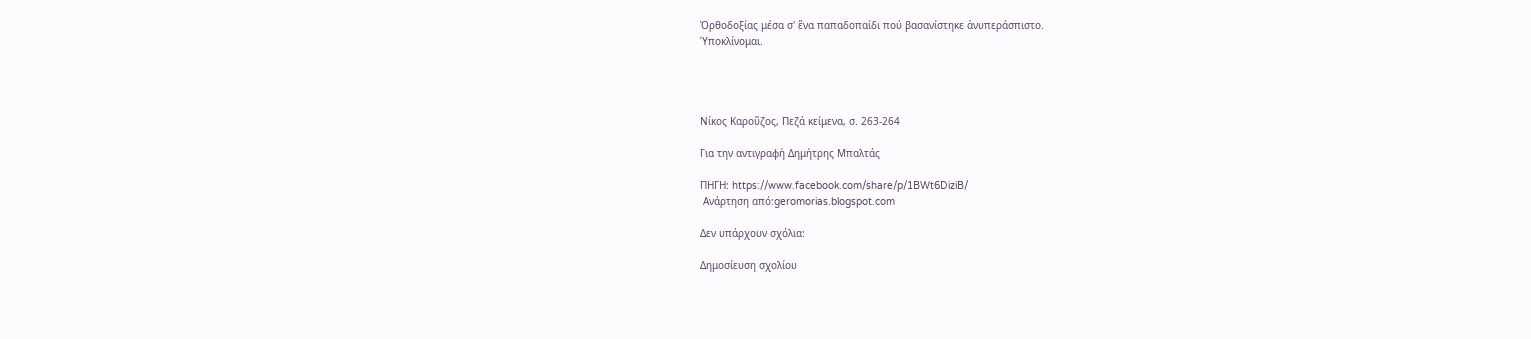Ὀρθοδοξίας μέσα σ' ἕνα παπαδοπαίδι πού βασανίστηκε ἀνυπεράσπιστο.
Ὑποκλίνομαι.




Νίκος Καροῦζος, Πεζά κείμενα, σ. 263-264

Για την αντιγραφή Δημήτρης Μπαλτάς

ΠΗΓΗ: https://www.facebook.com/share/p/1BWt6DiziB/
 Ανάρτηση από:geromorias.blogspot.com

Δεν υπάρχουν σχόλια:

Δημοσίευση σχολίου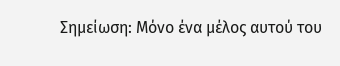Σημείωση: Μόνο ένα μέλος αυτού του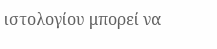ιστολογίου μπορεί να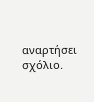αναρτήσει σχόλιο.